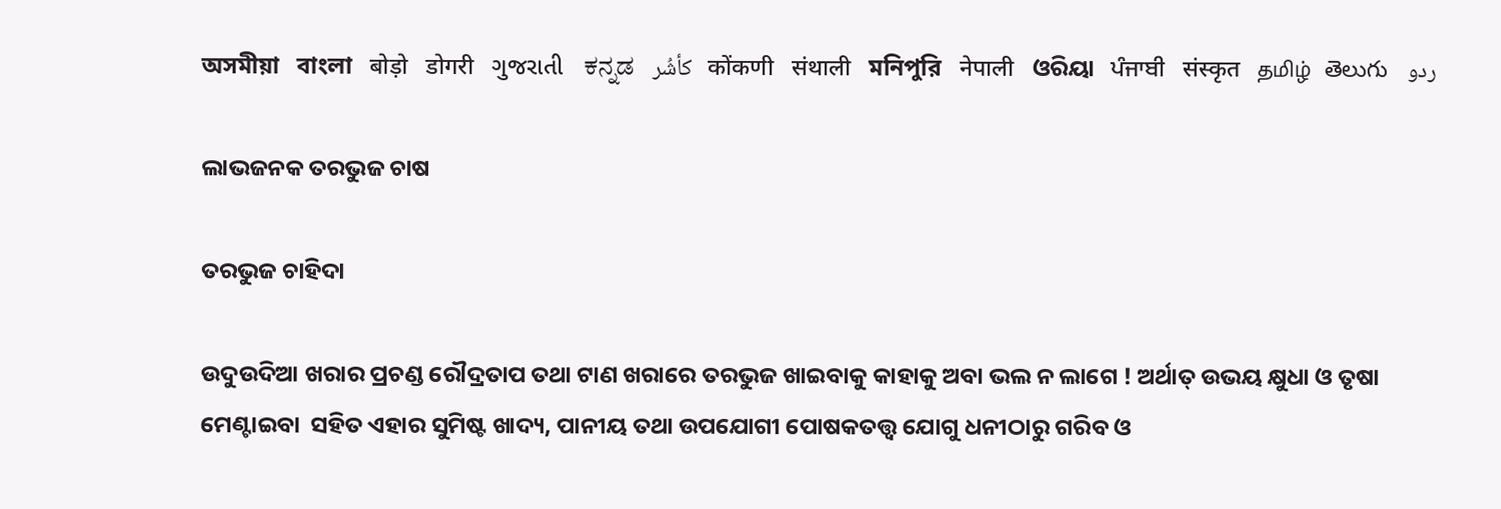অসমীয়া   বাংলা   बोड़ो   डोगरी   ગુજરાતી   ಕನ್ನಡ   كأشُر   कोंकणी   संथाली   মনিপুরি   नेपाली   ଓରିୟା   ਪੰਜਾਬੀ   संस्कृत   தமிழ்  తెలుగు   ردو

ଲାଭଜନକ ତରଭୁଜ ଚାଷ

ତରଭୁଜ ଚାହିଦା

ଉଦୁଉଦିଆ ଖରାର ପ୍ରଚଣ୍ଡ ରୌଦ୍ରତାପ ତଥା ଟାଣ ଖରାରେ ତରଭୁଜ ଖାଇବାକୁ କାହାକୁ ଅବା ଭଲ ନ ଲାଗେ ! ଅର୍ଥାତ୍ ଉଭୟ କ୍ଷୁଧା ଓ ତୃଷା ମେଣ୍ଟାଇବା  ସହିତ ଏହାର ସୁମିଷ୍ଟ ଖାଦ୍ୟ, ପାନୀୟ ତଥା ଉପଯୋଗୀ ପୋଷକତତ୍ତ୍ଵ ଯୋଗୁ ଧନୀଠାରୁ ଗରିବ ଓ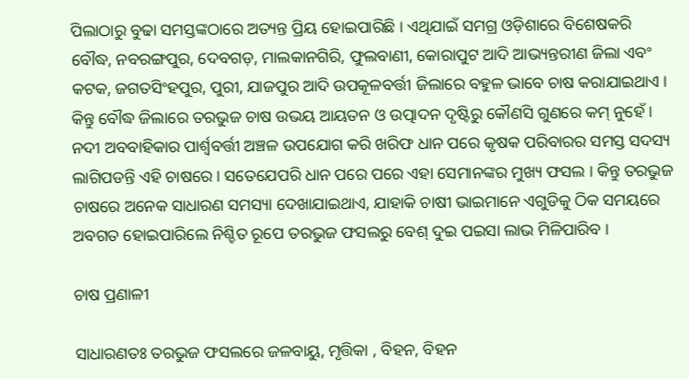ପିଲାଠାରୁ ବୁଢା ସମସ୍ତଙ୍କଠାରେ ଅତ୍ୟନ୍ତ ପ୍ରିୟ ହୋଇପାରିଛି । ଏଥିଯାଇଁ ସମଗ୍ର ଓଡ଼ିଶାରେ ବିଶେଷକରି ବୌଦ୍ଧ, ନବରଙ୍ଗପୁର, ଦେବଗଡ଼, ମାଲକାନଗିରି, ଫୁଲବାଣୀ, କୋରାପୁଟ ଆଦି ଆଭ୍ୟନ୍ତରୀଣ ଜିଲା ଏବଂ କଟକ, ଜଗତସିଂହପୁର, ପୁରୀ, ଯାଜପୁର ଆଦି ଉପକୂଳବର୍ତ୍ତୀ ଜିଲାରେ ବହୁଳ ଭାବେ ଚାଷ କରାଯାଇଥାଏ । କିନ୍ତୁ ବୌଦ୍ଧ ଜିଲାରେ ତରଭୁଜ ଚାଷ ଉଭୟ ଆୟତନ ଓ ଉତ୍ପାଦନ ଦୃଷ୍ଟିରୁ କୌଣସି ଗୁଣରେ କମ୍ ନୁହେଁ । ନଦୀ ଅବବାହିକାର ପାର୍ଶ୍ଵବର୍ତ୍ତୀ ଅଞ୍ଚଳ ଉପଯୋଗ କରି ଖରିଫ ଧାନ ପରେ କୃଷକ ପରିବାରର ସମସ୍ତ ସଦସ୍ୟ ଲାଗିପଡନ୍ତି ଏହି ଚାଷରେ । ସତେଯେପରି ଧାନ ପରେ ପରେ ଏହା ସେମାନଙ୍କର ମୁଖ୍ୟ ଫସଲ । କିନ୍ତୁ ତରଭୁଜ ଚାଷରେ ଅନେକ ସାଧାରଣ ସମସ୍ୟା ଦେଖାଯାଇଥାଏ, ଯାହାକି ଚାଷୀ ଭାଇମାନେ ଏଗୁଡିକୁ ଠିକ ସମୟରେ ଅବଗତ ହୋଇପାରିଲେ ନିଶ୍ଚିତ ରୂପେ ତରଭୁଜ ଫସଲରୁ ବେଶ୍ ଦୁଇ ପଇସା ଲାଭ ମିଳିପାରିବ ।

ଚାଷ ପ୍ରଣାଳୀ

ସାଧାରଣତଃ ତରଭୁଜ ଫସଲରେ ଜଳବାୟୁ, ମୃତ୍ତିକା , ବିହନ, ବିହନ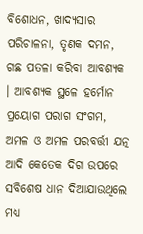ବିଶୋଧନ, ଖାଦ୍ୟସାର ପରିଚାଳନା, ତୃଣକ ଦମନ, ଗଛ ପତଳା କରିବା ଆବଶ୍ୟକ । ଆବଶ୍ୟକ ସ୍ଥଳେ ହର୍ମୋନ ପ୍ରୟୋଗ ପରାଗ ସଂଗମ, ଅମଳ ଓ ଅମଳ ପରବର୍ତ୍ତୀ ଯତ୍ନ ଆଦି କେତେକ ଦିଗ ଉପରେ ସବିଶେଷ ଧାନ ଦିଆଯାଉଥିଲେ ମଧ୍ୟ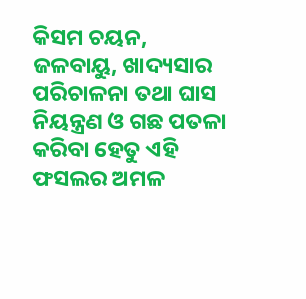କିସମ ଚୟନ, ଜଳବାୟୁ, ଖାଦ୍ୟସାର ପରିଚାଳନା ତଥା ଘାସ  ନିୟନ୍ତ୍ରଣ ଓ ଗଛ ପତଳା କରିବା ହେତୁ ଏହି ଫସଲର ଅମଳ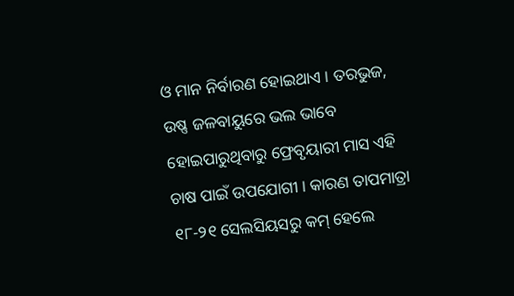ଓ ମାନ ନିର୍ବାରଣ ହୋଇଥାଏ । ତରଭୁଜ, ଉଷ୍ଣ ଜଳବାୟୁରେ ଭଲ ଭାବେ ହୋଇପାରୁଥିବାରୁ ଫ୍ରେବୃୟାରୀ ମାସ ଏହି ଚାଷ ପାଇଁ ଉପଯୋଗୀ । କାରଣ ତାପମାତ୍ରା ୧୮-୨୧ ସେଲସିୟସରୁ କମ୍ ହେଲେ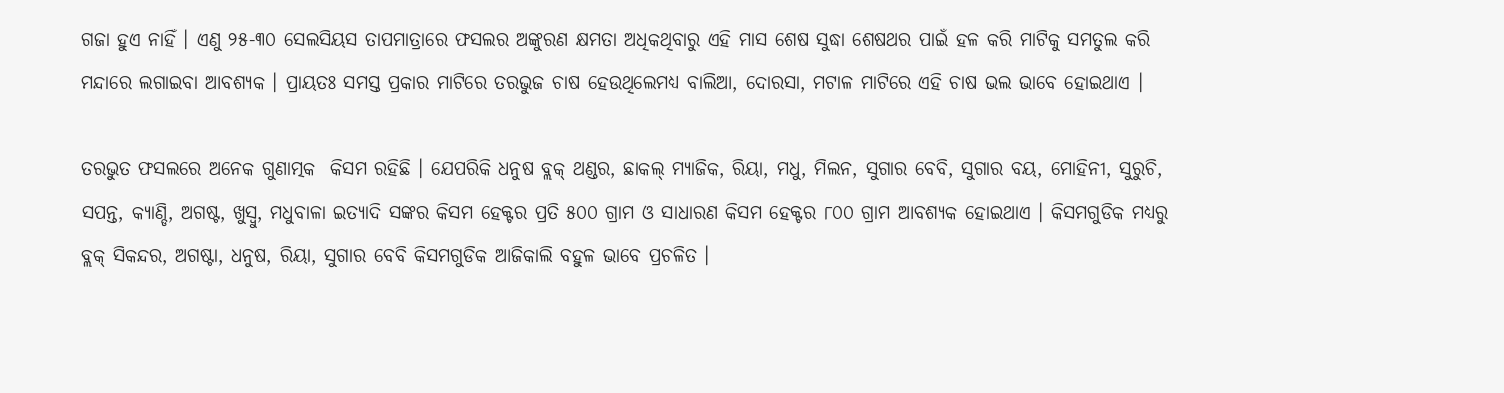ଗଜା ହୁଏ ନାହିଁ । ଏଣୁ ୨୫-୩୦ ସେଲସିୟସ ତାପମାତ୍ରାରେ ଫସଲର ଅଙ୍କୁରଣ କ୍ଷମତା ଅଧିକଥିବାରୁ ଏହି ମାସ ଶେଷ ସୁଦ୍ଧା ଶେଷଥର ପାଇଁ ହଳ କରି ମାଟିକୁ ସମତୁଲ କରି ମନ୍ଦାରେ ଲଗାଇବା ଆବଶ୍ୟକ । ପ୍ରାୟତଃ ସମସ୍ତ ପ୍ରକାର ମାଟିରେ ତରଭୁଜ ଚାଷ ହେଉଥିଲେମଧ୍ୟ ବାଲିଆ, ଦୋରସା, ମଟାଳ ମାଟିରେ ଏହି ଚାଷ ଭଲ ଭାବେ ହୋଇଥାଏ ।

ତରଭୁତ ଫସଲରେ ଅନେକ ଗୁଣାତ୍ମକ  କିସମ ରହିଛି । ଯେପରିକି ଧନୁଷ ବ୍ଲକ୍ ଥଣ୍ଡର, ଛାକଲ୍ ମ୍ୟାଜିକ, ରିୟା, ମଧୁ, ମିଲନ, ସୁଗାର ବେବି, ସୁଗାର ବୟ, ମୋହିନୀ, ସୁରୁଚି, ସପନ୍ତ, କ୍ୟାଣ୍ଡି, ଅଗଷ୍ଟ, ଖୁସ୍ବୁ, ମଧୁବାଳା ଇତ୍ୟାଦି ସଙ୍କର କିସମ ହେକ୍ଟର ପ୍ରତି ୫୦୦ ଗ୍ରାମ ଓ ସାଧାରଣ କିସମ ହେକ୍ଟର ୮୦୦ ଗ୍ରାମ ଆବଶ୍ୟକ ହୋଇଥାଏ । କିସମଗୁଡିକ ମଧ୍ୟରୁ ବ୍ଲକ୍ ସିକନ୍ଦର, ଅଗଷ୍ଟା, ଧନୁଷ, ରିୟା, ସୁଗାର ବେବି କିସମଗୁଡିକ ଆଜିକାଲି ବହୁଳ ଭାବେ ପ୍ରଚଳିତ ।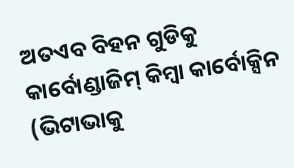ଅତଏବ ବିହନ ଗୁଡିକୁ କାର୍ବୋଣ୍ଡାଜିମ୍ କିମ୍ବା କାର୍ବୋକ୍ସିନ (ଭିଟାଭାକୁ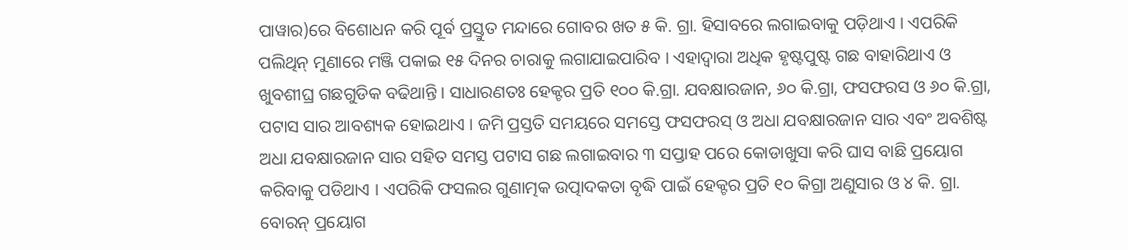ପାୱାର)ରେ ବିଶୋଧନ କରି ପୂର୍ବ ପ୍ରସ୍ତୁତ ମନ୍ଦାରେ ଗୋବର ଖତ ୫ କି. ଗ୍ରା. ହିସାବରେ ଲଗାଇବାକୁ ପଡ଼ିଥାଏ । ଏପରିକି ପଲିଥିନ୍ ମୁଣାରେ ମଞ୍ଜି ପକାଇ ୧୫ ଦିନର ଚାରାକୁ ଲଗାଯାଇପାରିବ । ଏହାଦ୍ଵାରା ଅଧିକ ହୃଷ୍ଟପୁଷ୍ଟ ଗଛ ବାହାରିଥାଏ ଓ ଖୁବଶୀଘ୍ର ଗଛଗୁଡିକ ବଢିଥାନ୍ତି । ସାଧାରଣତଃ ହେକ୍ଟର ପ୍ରତି ୧୦୦ କି.ଗ୍ରା. ଯବକ୍ଷାରଜାନ, ୬୦ କି.ଗ୍ରା, ଫସଫରସ ଓ ୬୦ କି.ଗ୍ରା, ପଟାସ ସାର ଆବଶ୍ୟକ ହୋଇଥାଏ । ଜମି ପ୍ରସ୍ତତି ସମୟରେ ସମସ୍ତେ ଫସଫରସ୍ ଓ ଅଧା ଯବକ୍ଷାରଜାନ ସାର ଏବଂ ଅବଶିଷ୍ଟ ଅଧା ଯବକ୍ଷାରଜାନ ସାର ସହିତ ସମସ୍ତ ପଟାସ ଗଛ ଲଗାଇବାର ୩ ସପ୍ତାହ ପରେ କୋଡାଖୁସା କରି ଘାସ ବାଛି ପ୍ରୟୋଗ କରିବାକୁ ପଡିଥାଏ । ଏପରିକି ଫସଲର ଗୁଣାତ୍ମକ ଉତ୍ପାଦକତା ବୃଦ୍ଧି ପାଇଁ ହେକ୍ଟର ପ୍ରତି ୧୦ କିଗ୍ରା ଅଣୁସାର ଓ ୪ କି. ଗ୍ରା. ବୋରନ୍ ପ୍ରୟୋଗ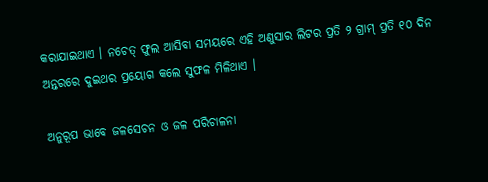କରାଯାଇଥାଏ । ନଚେତ୍ ଫୁଲ ଆସିବା ସମୟରେ ଏହି ଅଣୁସାର ଲିଟର ପ୍ରତି ୨ ଗ୍ରାମ୍ ପ୍ରତି ୧୦ ଦିନ ଅନ୍ତରରେ ଦୁଇଥର ପ୍ରୟୋଗ କଲେ ସୁଫଳ ମିଳିଥାଏ ।

ଅନୁରୂପ ଭାବେ ଜଳସେଚନ ଓ ଜଳ ପରିଚାଳନା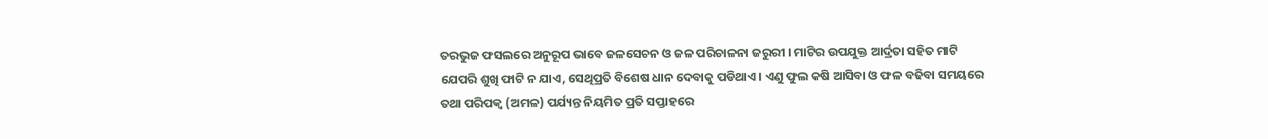ତରଭୁଜ ଫସଲରେ ଅନୁରୂପ ଭାବେ ଜଳସେଚନ ଓ ଜଳ ପରିଚାଳନା ଜରୁରୀ । ମାଟିର ଉପଯୁକ୍ତ ଆର୍ଦ୍ରତା ସହିତ ମାଟି ଯେପରି ଶୁଖି ଫାଟି ନ ଯାଏ, ସେଥିପ୍ରତି ବିଶେଷ ଧାନ ଦେବାକୁ ପଡିଥାଏ । ଏଣୁ ଫୁଲ କଷି ଆସିବା ଓ ଫଳ ବଢିବା ସମୟରେ ତଥା ପରିପକ୍ଵ (ଅମଳ) ପର୍ଯ୍ୟନ୍ତ ନିୟମିତ ପ୍ରତି ସପ୍ତାହରେ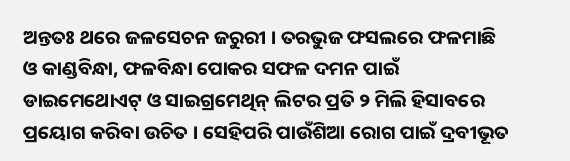ଅନ୍ତତଃ ଥରେ ଜଳସେଚନ ଜରୁରୀ । ତରଭୁଜ ଫସଲରେ ଫଳମାଛି ଓ କାଣ୍ଡବିନ୍ଧା, ଫଳବିନ୍ଧା ପୋକର ସଫଳ ଦମନ ପାଇଁ ଡାଇମେଥୋଏଟ୍ ଓ ସାଇଗ୍ରମେଥିନ୍ ଲିଟର ପ୍ରତି ୨ ମିଲି ହିସାବରେ ପ୍ରୟୋଗ କରିବା ଉଚିତ । ସେହିପରି ପାଉଁଶିଆ ରୋଗ ପାଇଁ ଦ୍ରବୀଭୂତ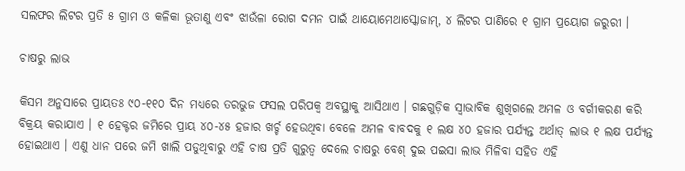ସଲଫର ଲିଟର ପ୍ରତି ୫ ଗ୍ରାମ ଓ କଳିକା ଭୂତାଣୁ ଏବଂ ଝାଉଁଳା ରୋଗ ଦମନ ପାଇଁ ଥାୟୋମେଥାସ୍କୋଜାମ୍, ୪ ଲିଟର ପାଣିରେ ୧ ଗ୍ରାମ ପ୍ରୟୋଗ ଜରୁରୀ ।

ଚାଷରୁ ଲାଭ

କିସମ ଅନୁସାରେ ପ୍ରାୟତଃ ୯୦-୧୧୦ ଦିନ ମଧ୍ୟରେ ତରଭୁଜ ଫସଲ ପରିପକ୍ଵ ଅବସ୍ଥାକୁ ଆସିଥାଏ । ଗଛଗୁଡ଼ିକ ସ୍ଵାଭାବିକ ଶୁଖିଗଲେ ଅମଳ ଓ ବର୍ଗୀକରଣ କରି ବିକ୍ରୟ କରାଯାଏ । ୧ ହେକ୍ଟର ଜମିରେ ପ୍ରାୟ ୪୦-୪୫ ହଜାର ଖର୍ଚ୍ଚ ହେଉଥିବା ବେଳେ ଅମଳ ବାବଦକୁ ୧ ଲକ୍ଷ ୪୦ ହଜାର ପର୍ଯ୍ୟନ୍ତ ଅର୍ଥାତ୍ ଲାଭ ୧ ଲକ୍ଷ ପର୍ଯ୍ୟନ୍ତ ହୋଇଥାଏ । ଏଣୁ ଧାନ ପରେ ଜମି ଖାଲି ପଡୁଥିବାରୁ ଏହି ଚାଷ ପ୍ରତି ଗୁରୁତ୍ଵ ଦେଲେ ଚାଷରୁ ବେଶ୍ ଦୁଇ ପଇସା ଲାଭ ମିଳିବା ସହିତ ଏହି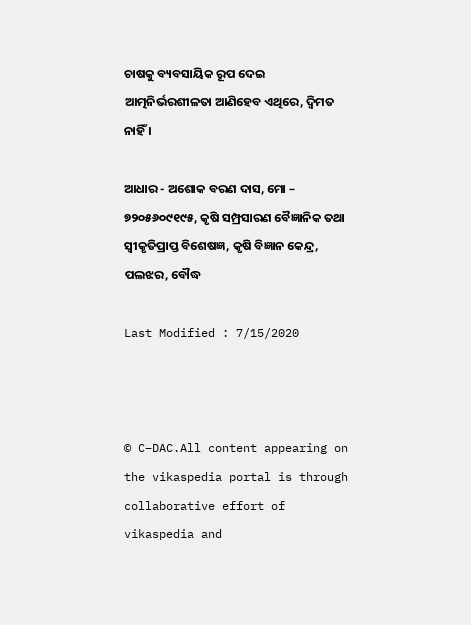ଚାଷକୁ ବ୍ୟବସାୟିକ ରୂପ ଦେଇ ଆତ୍ମନିର୍ଭରଶୀଳତା ଆଣିହେବ ଏଥିରେ, ଦ୍ଵିମତ ନାହିଁ ।

ଆଧାର - ଅଶୋକ ବରଣ ଦାସ, ମୋ – ୭୨୦୫୬୦୯୧୯୫, କୃଷି ସମ୍ପ୍ରସାରଣ ବୈଜ୍ଞାନିକ ତଥା ସ୍ଵୀକୃତିପ୍ରାପ୍ତ ବିଶେଷଜ୍ଞ, କୃଷି ବିଜ୍ଞାନ କେନ୍ଦ୍ର, ପଲଝର, ବୌଦ୍ଧ

Last Modified : 7/15/2020



© C–DAC.All content appearing on the vikaspedia portal is through collaborative effort of vikaspedia and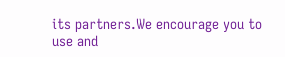its partners.We encourage you to use and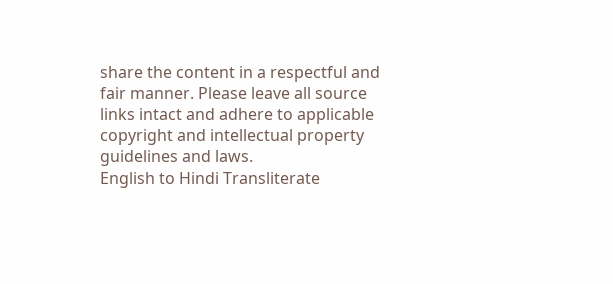share the content in a respectful and fair manner. Please leave all source links intact and adhere to applicable copyright and intellectual property guidelines and laws.
English to Hindi Transliterate